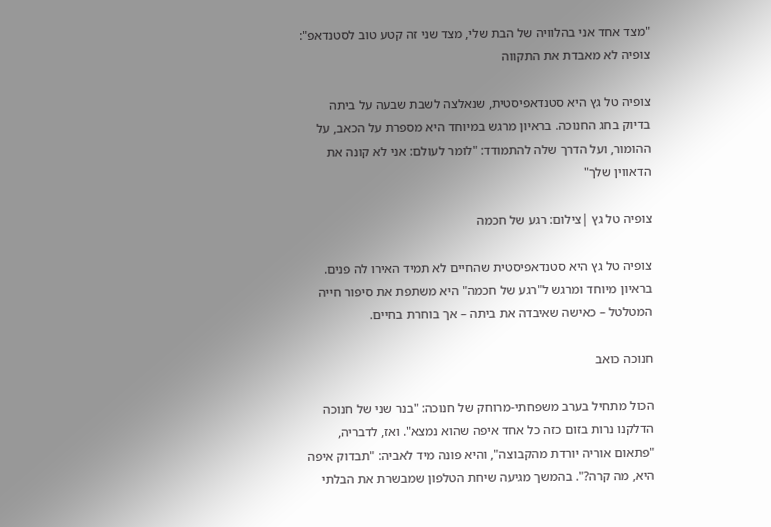"מצד אחד אני בהלוויה של הבת שלי, מצד שני זה קטע טוב לסטנדאפ": צופיה לא מאבדת את התקווה

צופיה טל גץ היא סטנדאפיסטית, שנאלצה לשבת שבעה על ביתה בדיוק בחג החנוכה. בראיון מרגש במיוחד היא מספרת על הכאב, על ההומור, ועל הדרך שלה להתמודד: "לומר לעולם: אני לא קונה את הדאווין שלך"

צופיה טל גץ |צילום: רגע של חכמה

צופיה טל גץ היא סטנדאפיסטית שהחיים לא תמיד האירו לה פנים. בראיון מיוחד ומרגש ל"רגע של חכמה" היא משתפת את סיפור חייה המטלטל – כאישה שאיבדה את ביתה – אך בוחרת בחיים.

חנוכה כואב

הכול מתחיל בערב משפחתי-מרוחק של חנוכה: "בנר שני של חנוכה הדלקנו נרות בזום כזה כל אחד איפה שהוא נמצא". ואז, לדבריה, "פתאום אוריה יורדת מהקבוצה", והיא פונה מיד לאביה: "תבדוק איפה היא, מה קרה?". בהמשך מגיעה שיחת הטלפון שמבשרת את הבלתי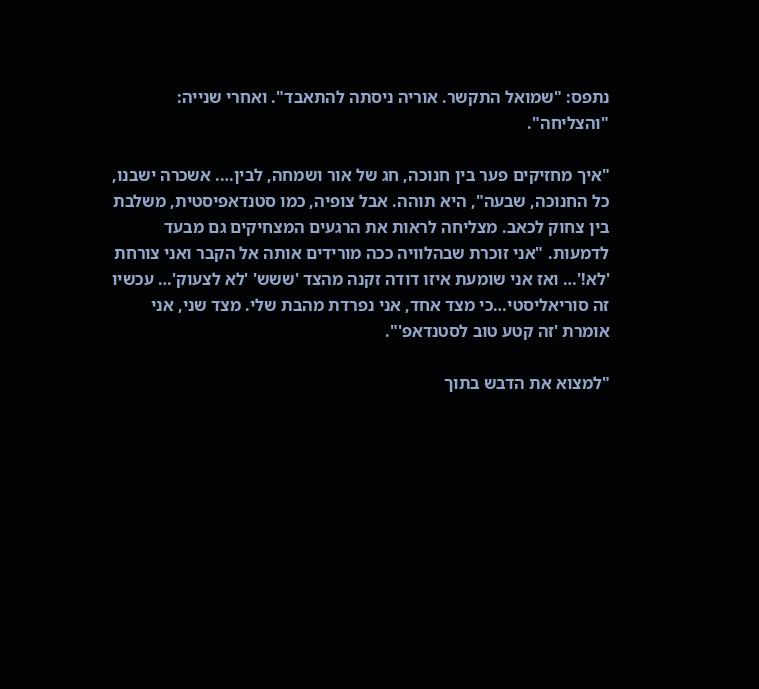נתפס: "שמואל התקשר. אוריה ניסתה להתאבד". ואחרי שנייה: "והצליחה".

"איך מחזיקים פער בין חנוכה, חג של אור ושמחה, לבין…. אשכרה ישבנו, כל החנוכה, שבעה", היא תוהה. אבל צופיה, כמו סטנדאפיסטית, משלבת בין צחוק לכאב. מצליחה לראות את הרגעים המצחיקים גם מבעד לדמעות. "אני זוכרת שבהלוויה ככה מורידים אותה אל הקבר ואני צורחת 'לא!'… ואז אני שומעת איזו דודה זקנה מהצד 'ששש' 'לא לצעוק'… עכשיו זה סוריאליסטי…כי מצד אחד, אני נפרדת מהבת שלי. מצד שני, אני אומרת 'זה קטע טוב לסטנדאפ'".

"למצוא את הדבש בתוך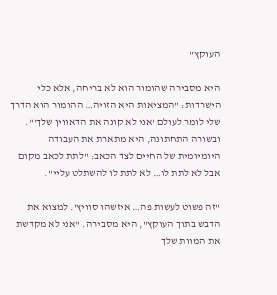העוקץ"

היא מסבירה שהומור הוא לא בריחה, אלא כלי הישרדות: "המציאות היא הזויה… ההומור הוא הדרך שלי לומר לעולם 'אני לא קונה את הדאווין שלך'". ובשורה התחתונה, היא מתארת את העבודה היומיומית של החיים לצד הכאב: "לתת לכאב מקום אבל לא לתת לו… לא לתת לו להשתלט עליי".

"זה פשוט לעשות פה… איזשהו סוויץ'. למצוא את הדבש בתוך העוקץ", היא מסבירה. "אני לא מקדשת את המוות שלך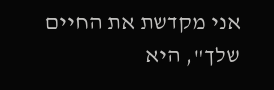אני מקדשת את החיים שלך", היא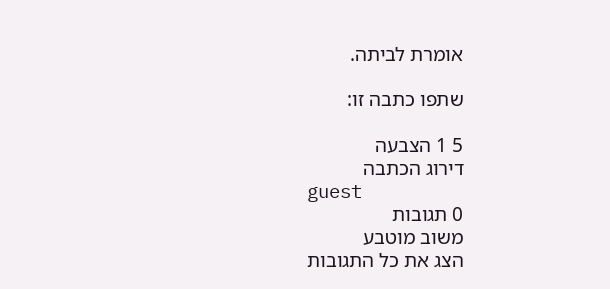אומרת לביתה.

שתפו כתבה זו:

5 1 הצבעה
דירוג הכתבה
guest
0 תגובות
משוב מוטבע
הצג את כל התגובות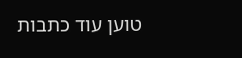טוען עוד כתבות